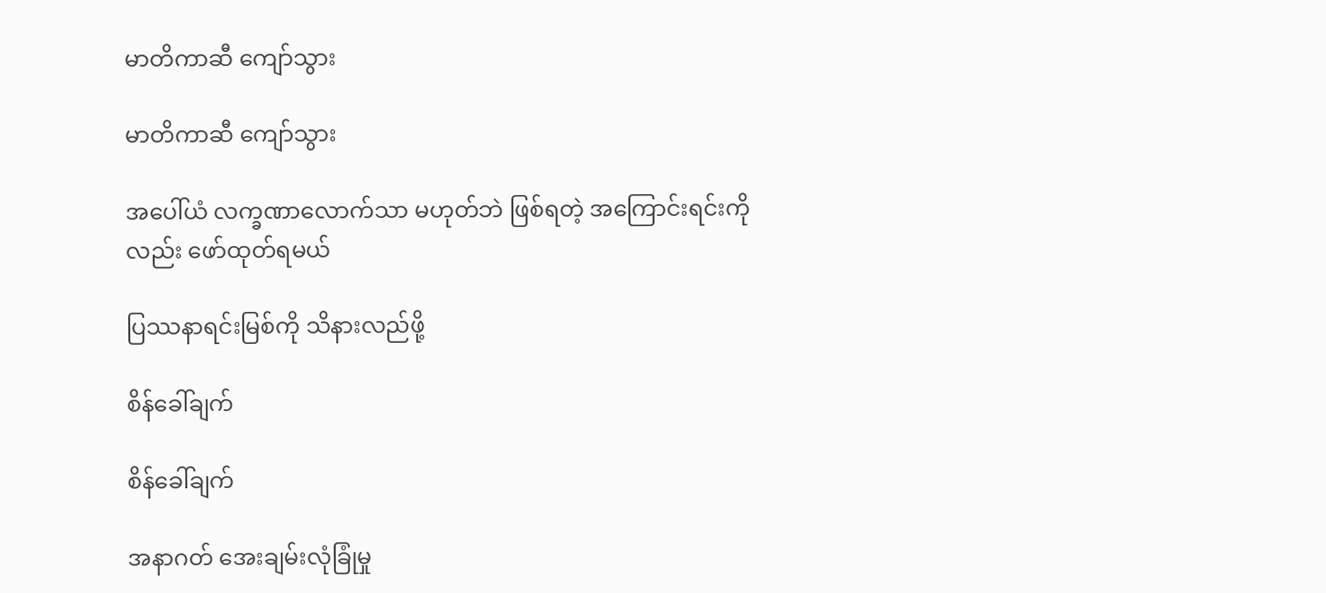မာတိကာဆီ ကျော်သွား

မာတိကာဆီ ကျော်သွား

အပေါ်ယံ လက္ခဏာလောက်သာ မဟုတ်ဘဲ ဖြစ်ရတဲ့ အကြောင်းရင်းကိုလည်း ဖော်ထုတ်ရမယ်

ပြဿနာရင်းမြစ်ကို သိနားလည်ဖို့

စိန်ခေါ်ချက်

စိန်ခေါ်ချက်

အနာဂတ် အေးချမ်းလုံခြုံမှု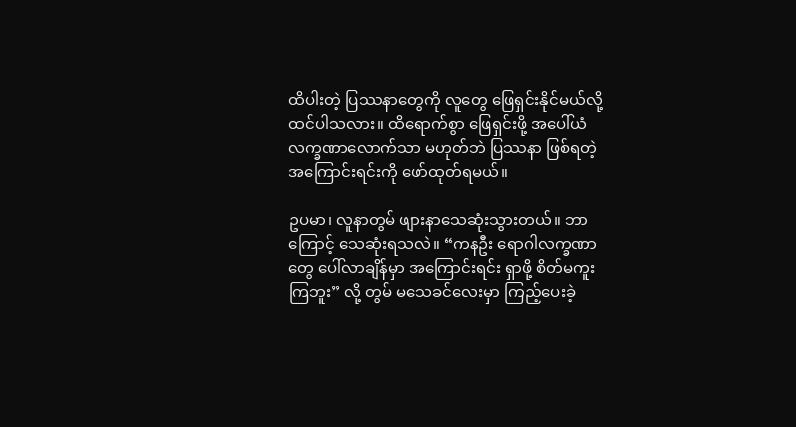ထိပါးတဲ့ ပြဿနာတွေကို လူတွေ ဖြေရှင်းနိုင်မယ်လို့ ထင်ပါသလား။ ထိရောက်စွာ ဖြေရှင်းဖို့ အပေါ်ယံလက္ခဏာလောက်သာ မဟုတ်ဘဲ ပြဿနာ ဖြစ်ရတဲ့ အကြောင်းရင်းကို ဖော်ထုတ်ရမယ်။

ဥပမာ၊ လူနာတွမ် ဖျားနာသေဆုံးသွားတယ်။ ဘာကြောင့် သေဆုံးရသလဲ။ “ကနဦး ရောဂါလက္ခဏာတွေ ပေါ်လာချိန်မှာ အကြောင်းရင်း ရှာဖို့ စိတ်မကူးကြဘူး” လို့ တွမ် မသေခင်လေးမှာ ကြည့်ပေးခဲ့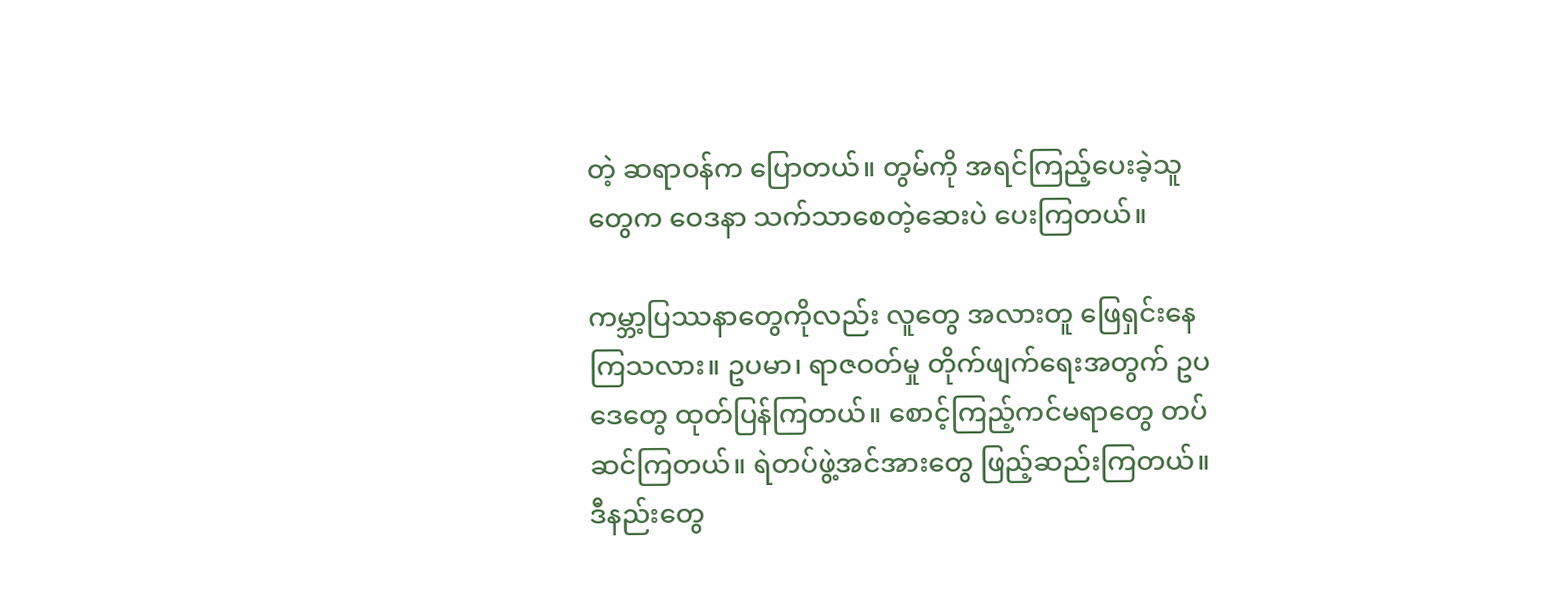တဲ့ ဆရာဝန်က ပြောတယ်။ တွမ်ကို အရင်ကြည့်ပေးခဲ့သူတွေက ဝေဒနာ သက်သာစေတဲ့ဆေးပဲ ပေးကြတယ်။

ကမ္ဘာ့ပြဿနာတွေကိုလည်း လူတွေ အလားတူ ဖြေရှင်းနေကြသလား။ ဥပမာ၊ ရာဇဝတ်မှု တိုက်ဖျက်ရေးအတွက် ဥပဒေတွေ ထုတ်ပြန်ကြတယ်။ စောင့်ကြည့်ကင်မရာတွေ တပ်ဆင်ကြတယ်။ ရဲတပ်ဖွဲ့အင်အားတွေ ဖြည့်ဆည်းကြတယ်။ ဒီနည်းတွေ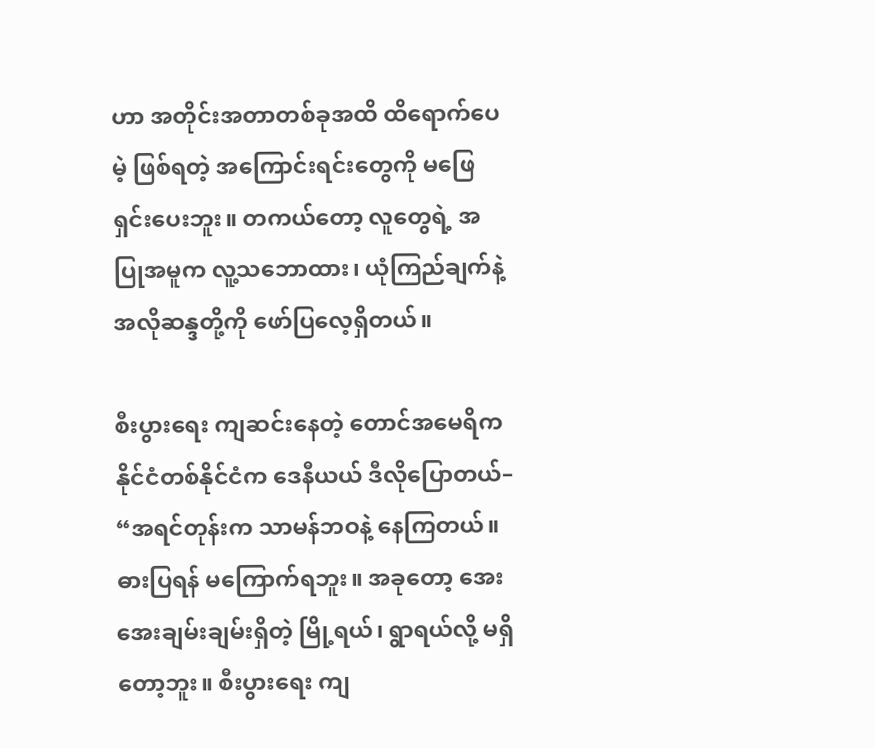ဟာ အတိုင်းအတာတစ်ခုအထိ ထိရောက်ပေမဲ့ ဖြစ်ရတဲ့ အကြောင်းရင်းတွေကို မဖြေရှင်းပေးဘူး။ တကယ်တော့ လူတွေရဲ့ အပြုအမူက လူ့သဘောထား၊ ယုံကြည်ချက်နဲ့ အလိုဆန္ဒတို့ကို ဖော်ပြလေ့ရှိတယ်။

စီးပွားရေး ကျဆင်းနေတဲ့ တောင်အမေရိက နိုင်ငံတစ်နိုင်ငံက ဒေနီယယ် ဒီလိုပြောတယ်– “အရင်တုန်းက သာမန်ဘဝနဲ့ နေကြတယ်။ ဓားပြရန် မကြောက်ရဘူး။ အခုတော့ အေးအေးချမ်းချမ်းရှိတဲ့ မြို့ရယ်၊ ရွာရယ်လို့ မရှိတော့ဘူး။ စီးပွားရေး ကျ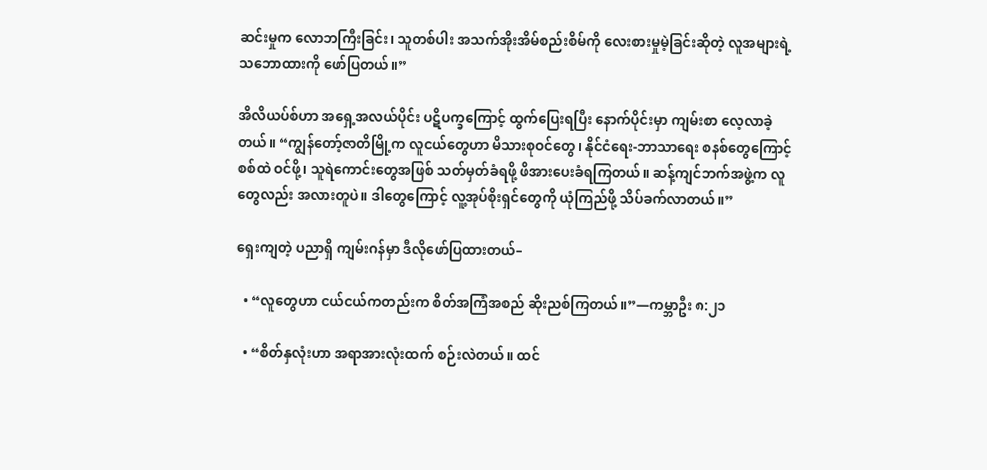ဆင်းမှုက လောဘကြီးခြင်း၊ သူတစ်ပါး အသက်အိုးအိမ်စည်းစိမ်ကို လေးစားမှုမဲ့ခြင်းဆိုတဲ့ လူအများရဲ့ သဘောထားကို ဖော်ပြတယ်။”

အိလိယပ်စ်ဟာ အရှေ့အလယ်ပိုင်း ပဋိပက္ခကြောင့် ထွက်ပြေးရပြီး နောက်ပိုင်းမှာ ကျမ်းစာ လေ့လာခဲ့တယ်။ “ကျွန်တော့်ဇာတိမြို့က လူငယ်တွေဟာ မိသားစုဝင်တွေ၊ နိုင်ငံရေး-ဘာသာရေး စနစ်တွေကြောင့် စစ်ထဲ ဝင်ဖို့၊ သူရဲကောင်းတွေအဖြစ် သတ်မှတ်ခံရဖို့ ဖိအားပေးခံရကြတယ်။ ဆန့်ကျင်ဘက်အဖွဲ့က လူတွေလည်း အလားတူပဲ။ ဒါတွေကြောင့် လူ့အုပ်စိုးရှင်တွေကို ယုံကြည်ဖို့ သိပ်ခက်လာတယ်။”

ရှေးကျတဲ့ ပညာရှိ ကျမ်းဂန်မှာ ဒီလိုဖော်ပြထားတယ်–

  • “လူတွေဟာ ငယ်ငယ်ကတည်းက စိတ်အကြံအစည် ဆိုးညစ်ကြတယ်။”—ကမ္ဘာဦး ၈:၂၁

  • “စိတ်နှလုံးဟာ အရာအားလုံးထက် စဉ်းလဲတယ်။ ထင်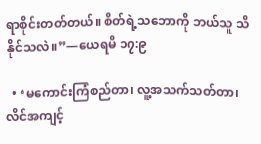ရာစိုင်းတတ်တယ်။ စိတ်ရဲ့သဘောကို ဘယ်သူ သိနိုင်သလဲ။”—ယေရမိ ၁၇:၉

  • ‘မကောင်းကြံစည်တာ၊ လူ့အသက်သတ်တာ၊ လိင်အကျင့်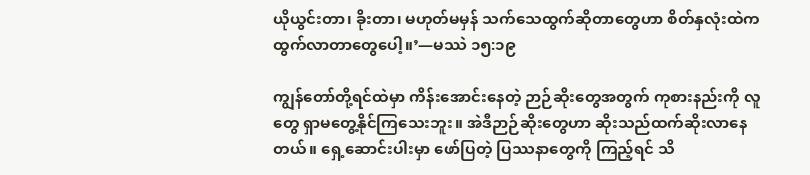ယိုယွင်းတာ၊ ခိုးတာ၊ မဟုတ်မမှန် သက်သေထွက်ဆိုတာတွေဟာ စိတ်နှလုံးထဲက ထွက်လာတာတွေပေါ့။’—မဿဲ ၁၅:၁၉

ကျွန်တော်တို့ရင်ထဲမှာ ကိန်းအောင်းနေတဲ့ ဉာဉ်ဆိုးတွေအတွက် ကုစားနည်းကို လူတွေ ရှာမတွေ့နိုင်ကြသေးဘူး။ အဲဒီဉာဉ်ဆိုးတွေဟာ ဆိုးသည်ထက်ဆိုးလာနေတယ်။ ရှေ့ဆောင်းပါးမှာ ဖော်ပြတဲ့ ပြဿနာတွေကို ကြည့်ရင် သိ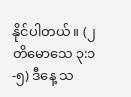နိုင်ပါတယ်။ (၂ တိမောသေ ၃:၁-၅) ဒီနေ့ သ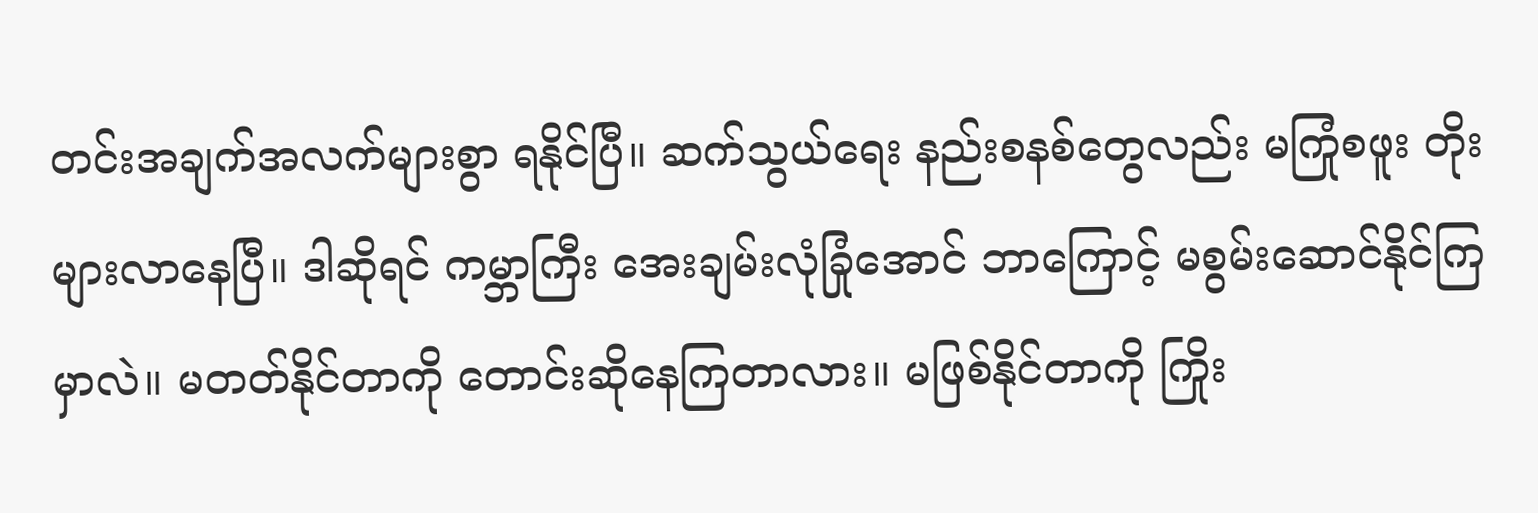တင်းအချက်အလက်များစွာ ရနိုင်ပြီ။ ဆက်သွယ်ရေး နည်းစနစ်တွေလည်း မကြုံစဖူး တိုးများလာနေပြီ။ ဒါဆိုရင် ကမ္ဘာကြီး အေးချမ်းလုံခြုံအောင် ဘာကြောင့် မစွမ်းဆောင်နိုင်ကြမှာလဲ။ မတတ်နိုင်တာကို တောင်းဆိုနေကြတာလား။ မဖြစ်နိုင်တာကို ကြိုး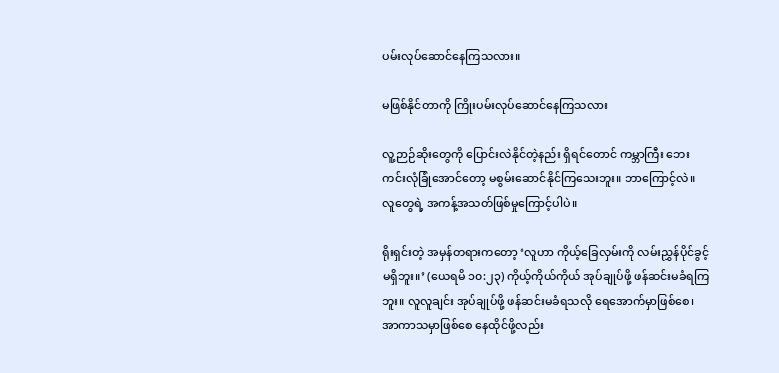ပမ်းလုပ်ဆောင်နေကြသလား။

မဖြစ်နိုင်တာကို ကြိုးပမ်းလုပ်ဆောင်နေကြသလား

လူ့ဉာဉ်ဆိုးတွေကို ပြောင်းလဲနိုင်တဲ့နည်း ရှိရင်တောင် ကမ္ဘာကြီး ဘေးကင်းလုံခြုံအောင်တော့ မစွမ်းဆောင်နိုင်ကြသေးဘူး။ ဘာကြောင့်လဲ။ လူတွေရဲ့ အကန့်အသတ်ဖြစ်မှုကြောင့်ပါပဲ။

ရိုးရှင်းတဲ့ အမှန်တရားကတော့ ‘လူဟာ ကိုယ့်ခြေလှမ်းကို လမ်းညွှန်ပိုင်ခွင့် မရှိဘူး။’ (ယေရမိ ၁၀:၂၃) ကိုယ့်ကိုယ်ကိုယ် အုပ်ချုပ်ဖို့ ဖန်ဆင်းမခံရကြဘူး။ လူလူချင်း အုပ်ချုပ်ဖို့ ဖန်ဆင်းမခံရသလို ရေအောက်မှာဖြစ်စေ၊ အာကာသမှာဖြစ်စေ နေထိုင်ဖို့လည်း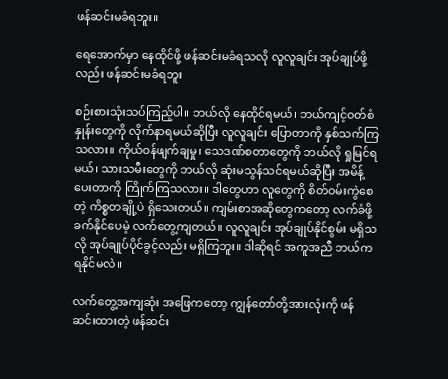ဖန်ဆင်းမခံရဘူး။

ရေအောက်မှာ နေထိုင်ဖို့ ဖန်ဆင်းမခံရသလို လူလူချင်း အုပ်ချုပ်ဖို့လည်း ဖန်ဆင်းမခံရဘူး

စဉ်းစားသုံးသပ်ကြည့်ပါ။ ဘယ်လို နေထိုင်ရမယ်၊ ဘယ်ကျင့်ဝတ်စံနှုန်းတွေကို လိုက်နာရမယ်ဆိုပြီး လူလူချင်း ပြောတာကို နှစ်သက်ကြသလား။ ကိုယ်ဝန်ဖျက်ချမှု၊ သေဒဏ်စတာတွေကို ဘယ်လို ရှုမြင်ရမယ်၊ သားသမီးတွေကို ဘယ်လို ဆုံးမသွန်သင်ရမယ်ဆိုပြီး အမိန့်ပေးတာကို ကြိုက်ကြသလား။ ဒါတွေဟာ လူတွေကို စိတ်ဝမ်းကွဲစေတဲ့ ကိစ္စတချို့ပဲ ရှိသေးတယ်။ ကျမ်းစာအဆိုတွေကတော့ လက်ခံဖို့ ခက်နိုင်ပေမဲ့ လက်တွေ့ကျတယ်။ လူလူချင်း အုပ်ချုပ်နိုင်စွမ်း မရှိသလို အုပ်ချုပ်ပိုင်ခွင့်လည်း မရှိကြဘူး။ ဒါဆိုရင် အကူအညီ ဘယ်က ရနိုင်မလဲ။

လက်တွေ့အကျဆုံး အဖြေကတော့ ကျွန်တော်တို့အားလုံးကို ဖန်ဆင်းထားတဲ့ ဖန်ဆင်း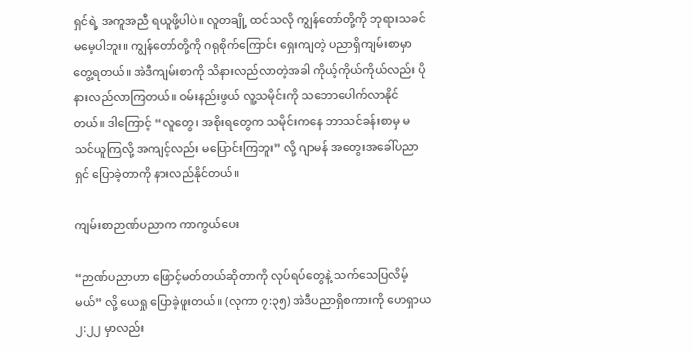ရှင်ရဲ့ အကူအညီ ရယူဖို့ပါပဲ။ လူတချို့ ထင်သလို ကျွန်တော်တို့ကို ဘုရားသခင် မမေ့ပါဘူး။ ကျွန်တော်တို့ကို ဂရုစိုက်ကြောင်း ရှေးကျတဲ့ ပညာရှိကျမ်းစာမှာ တွေ့ရတယ်။ အဲဒီကျမ်းစာကို သိနားလည်လာတဲ့အခါ ကိုယ့်ကိုယ်ကိုယ်လည်း ပိုနားလည်လာကြတယ်။ ဝမ်းနည်းဖွယ် လူ့သမိုင်းကို သဘောပေါက်လာနိုင်တယ်။ ဒါကြောင့် “လူတွေ၊ အစိုးရတွေက သမိုင်းကနေ ဘာသင်ခန်းစာမှ မသင်ယူကြလို့ အကျင့်လည်း မပြောင်းကြဘူး” လို့ ဂျာမန် အတွေးအခေါ်ပညာရှင် ပြောခဲ့တာကို နားလည်နိုင်တယ်။

ကျမ်းစာဉာဏ်ပညာက ကာကွယ်ပေး

“ဉာဏ်ပညာဟာ ဖြောင့်မတ်တယ်ဆိုတာကို လုပ်ရပ်တွေနဲ့ သက်သေပြလိမ့်မယ်” လို့ ယေရှု ပြောခဲ့ဖူးတယ်။ (လုကာ ၇:၃၅) အဲဒီပညာရှိစကားကို ဟေရှာယ ၂:၂၂ မှာလည်း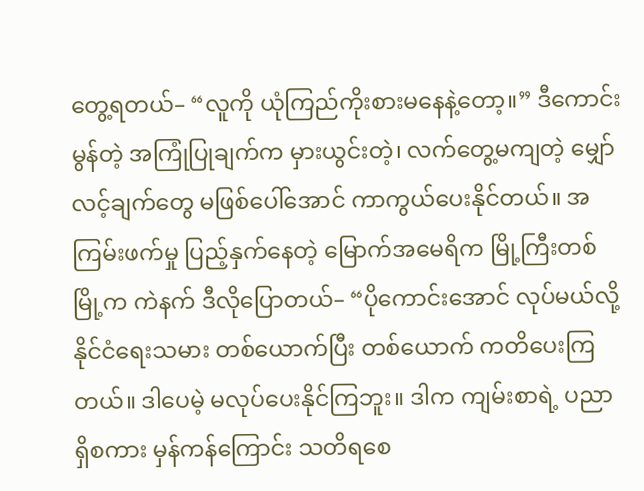တွေ့ရတယ်– “လူကို ယုံကြည်ကိုးစားမနေနဲ့တော့။” ဒီကောင်းမွန်တဲ့ အကြုံပြုချက်က မှားယွင်းတဲ့၊ လက်တွေ့မကျတဲ့ မျှော်လင့်ချက်တွေ မဖြစ်ပေါ်အောင် ကာကွယ်ပေးနိုင်တယ်။ အကြမ်းဖက်မှု ပြည့်နှက်နေတဲ့ မြောက်အမေရိက မြို့ကြီးတစ်မြို့က ကဲနက် ဒီလိုပြောတယ်– “ပိုကောင်းအောင် လုပ်မယ်လို့ နိုင်ငံရေးသမား တစ်ယောက်ပြီး တစ်ယောက် ကတိပေးကြတယ်။ ဒါပေမဲ့ မလုပ်ပေးနိုင်ကြဘူး။ ဒါက ကျမ်းစာရဲ့ ပညာရှိစကား မှန်ကန်ကြောင်း သတိရစေ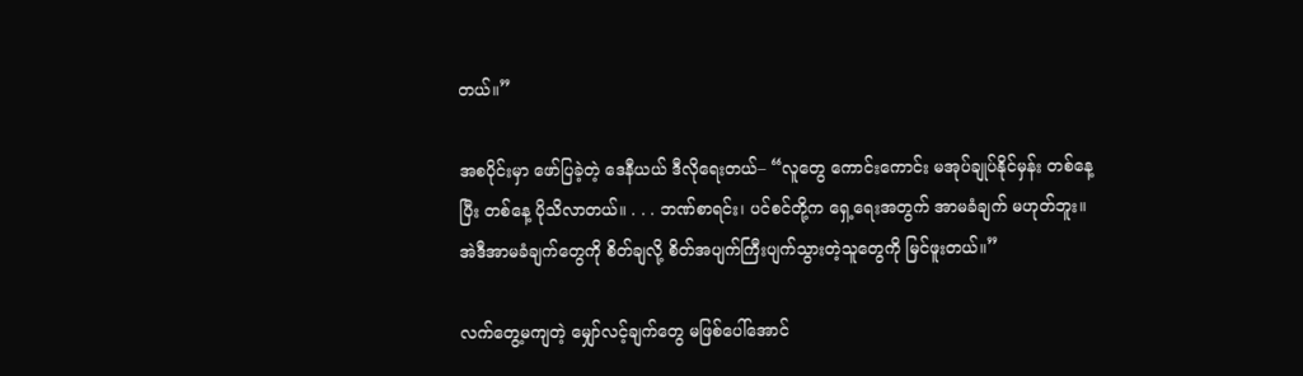တယ်။”

အစပိုင်းမှာ ဖော်ပြခဲ့တဲ့ ဒေနီယယ် ဒီလိုရေးတယ်– “လူတွေ ကောင်းကောင်း မအုပ်ချုပ်နိုင်မှန်း တစ်နေ့ပြီး တစ်နေ့ ပိုသိလာတယ်။ . . . ဘဏ်စာရင်း၊ ပင်စင်တို့က ရှေ့ရေးအတွက် အာမခံချက် မဟုတ်ဘူး။ အဲဒီအာမခံချက်တွေကို စိတ်ချလို့ စိတ်အပျက်ကြီးပျက်သွားတဲ့သူတွေကို မြင်ဖူးတယ်။”

လက်တွေ့မကျတဲ့ မျှော်လင့်ချက်တွေ မဖြစ်ပေါ်အောင်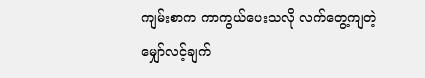ကျမ်းစာက ကာကွယ်ပေးသလို လက်တွေ့ကျတဲ့ မျှော်လင့်ချက်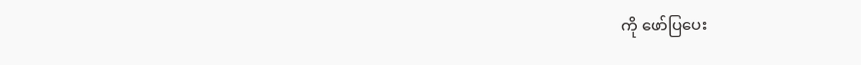ကို ဖော်ပြပေး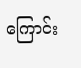ကြောင်း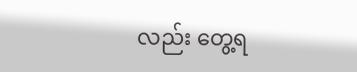လည်း တွေ့ရ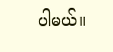ပါမယ်။